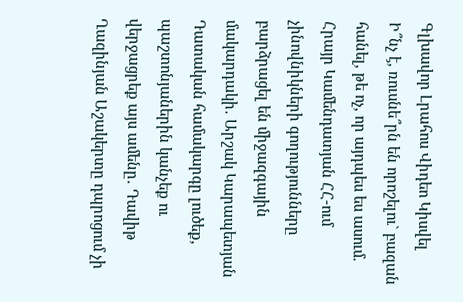Գլխավոր Լրահոս Վիդեո Կիսվել
Ի՞նչ է, ռուսնե՞րն են որոշելու` բազան հանել, թե ոչ, որ այդպես ես ասում. Հրայր Կամենդատյան ՀՀ-ում չինովնիկների գողությունները բարձրացել են միջազգային մակարդակի․ Արշակ Կարապետյան Դատական համակարգը լուծեք, պաշտոնյաներին կանչեք ու վերջացրեք այս ամենը․ Դավիթ Ղազինյան Աշակերտը դպրոցում չի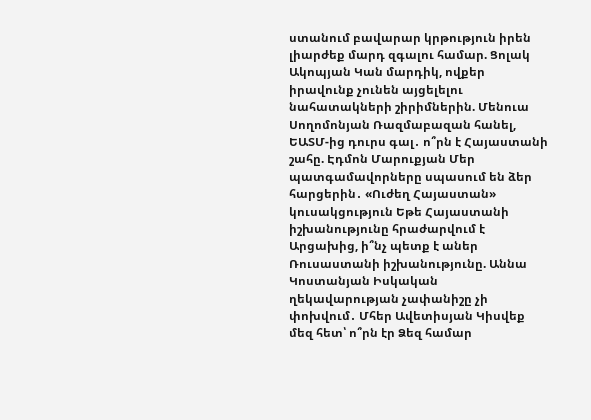ստանում բավարար կրթություն իրեն լիարժեք մարդ զգալու համար. Ցոլակ Ակոպյան Կան մարդիկ, ովքեր իրավունք չունեն այցելելու նահատակների շիրիմներին. Մենուա Սողոմոնյան Ռազմաբազան հանել, ԵԱՏՄ-ից դուրս գալ․ ո՞րն է Հայաստանի շահը. Էդմոն Մարուքյան Մեր պատգամավորները սպասում են ձեր հարցերին․ «Ուժեղ Հայաստան» կուսակցություն Եթե Հայաստանի իշխանությունը հրաժարվում է Արցախից, ի՞նչ պետք է աներ Ռուսաստանի իշխանությունը. Աննա Կոստանյան Իսկական ղեկավարության չափանիշը չի փոխվում․ Մհեր Ավետիսյան Կիսվեք մեզ հետ՝ ո՞րն էր Ձեզ համար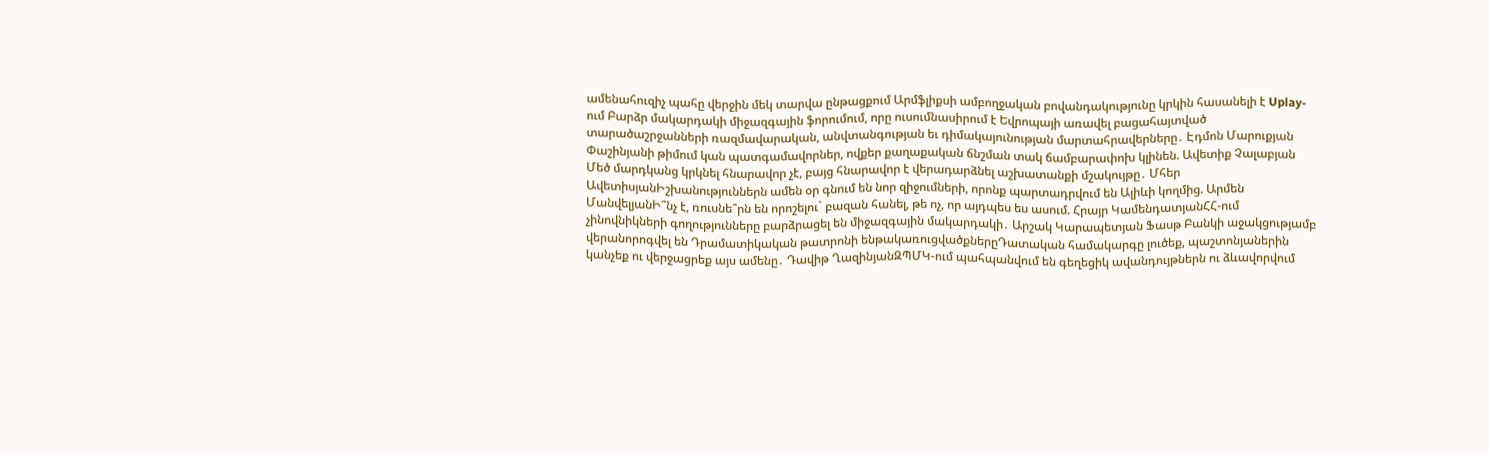ամենահուզիչ պահը վերջին մեկ տարվա ընթացքում Արմֆլիքսի ամբողջական բովանդակությունը կրկին հասանելի է Uplay-ում Բարձր մակարդակի միջազգային ֆորումում, որը ուսումնասիրում է Եվրոպայի առավել բացահայտված տարածաշրջանների ռազմավարական, անվտանգության եւ դիմակայունության մարտահրավերները․ Էդմոն Մարուքյան
Փաշինյանի թիմում կան պատգամավորներ, ովքեր քաղաքական ճնշման տակ ճամբարափոխ կլինեն. Ավետիք Չալաբյան Մեծ մարդկանց կրկնել հնարավոր չէ, բայց հնարավոր է վերադարձնել աշխատանքի մշակույթը․ Մհեր ԱվետիսյանԻշխանություններն ամեն օր գնում են նոր զիջումների, որոնք պարտադրվում են Ալիևի կողմից. Արմեն ՄանվելյանԻ՞նչ է, ռուսնե՞րն են որոշելու` բազան հանել, թե ոչ, որ այդպես ես ասում. Հրայր ԿամենդատյանՀՀ-ում չինովնիկների գողությունները բարձրացել են միջազգային մակարդակի․ Արշակ Կարապետյան Ֆասթ Բանկի աջակցությամբ վերանորոգվել են Դրամատիկական թատրոնի ենթակառուցվածքներըԴատական համակարգը լուծեք, պաշտոնյաներին կանչեք ու վերջացրեք այս ամենը․ Դավիթ ՂազինյանԶՊՄԿ-ում պահպանվում են գեղեցիկ ավանդույթներն ու ձևավորվում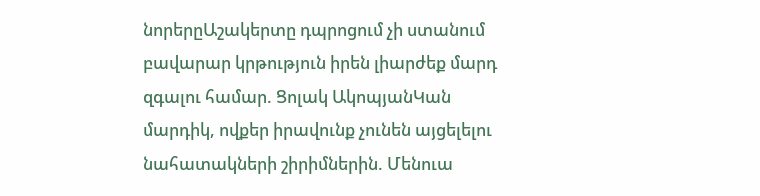նորերըԱշակերտը դպրոցում չի ստանում բավարար կրթություն իրեն լիարժեք մարդ զգալու համար. Ցոլակ ԱկոպյանԿան մարդիկ, ովքեր իրավունք չունեն այցելելու նահատակների շիրիմներին. Մենուա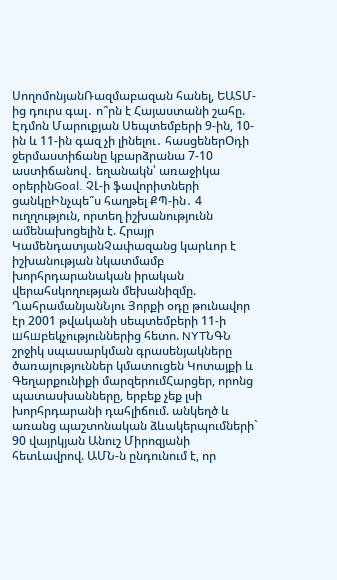ՍողոմոնյանՌազմաբազան հանել, ԵԱՏՄ-ից դուրս գալ․ ո՞րն է Հայաստանի շահը. Էդմոն Մարուքյան Սեպտեմբերի 9-ին, 10-ին և 11-ին գազ չի լինելու․ հասցեներՕդի ջերմաստիճանը կբարձրանա 7-10 աստիճանով․ եղանակն՝ առաջիկա օրերինGoal. ՉԼ-ի ֆավորիտների ցանկըԻնչպե՞ս հաղթել ՔՊ-ին․ 4 ուղղություն, որտեղ իշխանությունն ամենախոցելին է. Հրայր ԿամենդատյանՉափազանց կարևոր է իշխանության նկատմամբ խորհրդարանական իրական վերահսկողության մեխանիզմը. ՂահրամանյանՆյու Յորքի օդը թունավոր էր 2001 թվականի սեպտեմբերի 11-ի шհшբեկչություններից հետո. NYTՆԳՆ շրջիկ սպասարկման գրասենյակները ծառայություններ կմատուցեն Կոտայքի և Գեղարքունիքի մարզերումՀարցեր, որոնց պատասխանները, երբեք չեք լսի խորհրդարանի դահլիճում. անկեղծ և առանց պաշտոնական ձևակերպումների` 90 վայրկյան Անուշ Միրոզյանի հետԼավրով. ԱՄՆ-ն ընդունում է, որ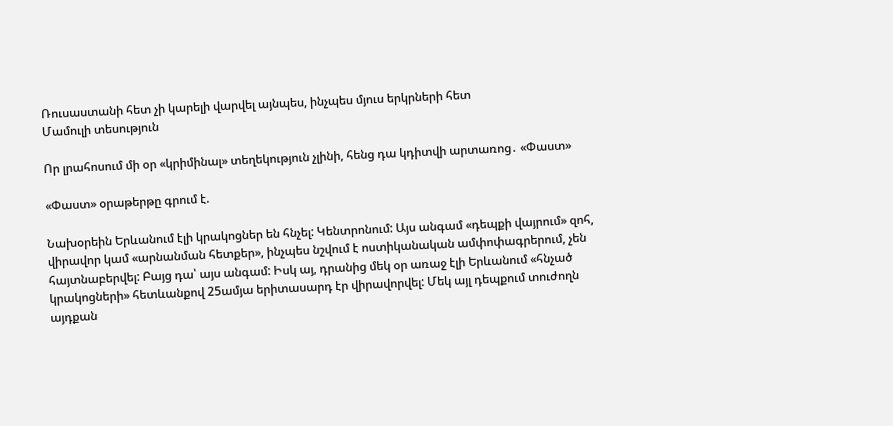Ռուսաստանի հետ չի կարելի վարվել այնպես, ինչպես մյուս երկրների հետ
Մամուլի տեսություն

Որ լրահոսում մի օր «կրիմինալ» տեղեկություն չլինի, հենց դա կդիտվի արտառոց․ «Փաստ»

«Փաստ» օրաթերթը գրում է.

Նախօրեին Երևանում էլի կրակոցներ են հնչել: Կենտրոնում: Այս անգամ «դեպքի վայրում» զոհ, վիրավոր կամ «արնանման հետքեր», ինչպես նշվում է ոստիկանական ամփոփագրերում, չեն հայտնաբերվել: Բայց դա՝ այս անգամ: Իսկ այ, դրանից մեկ օր առաջ էլի Երևանում «հնչած կրակոցների» հետևանքով 25ամյա երիտասարդ էր վիրավորվել: Մեկ այլ դեպքում տուժողն այդքան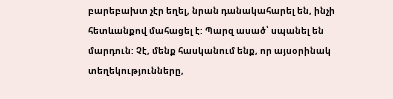բարեբախտ չէր եղել, նրան դանակահարել են, ինչի հետևանքով մահացել է: Պարզ ասած՝ սպանել են մարդուն: Չէ, մենք հասկանում ենք, որ այսօրինակ տեղեկությունները,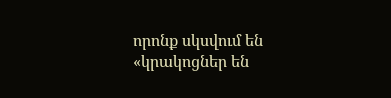որոնք սկսվում են «կրակոցներ են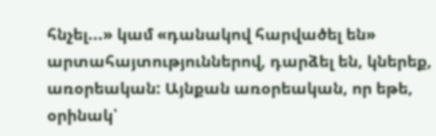հնչել...» կամ «դանակով հարվածել են» արտահայտություններով, դարձել են, կներեք, առօրեական: Այնքան առօրեական, որ եթե, օրինակ՝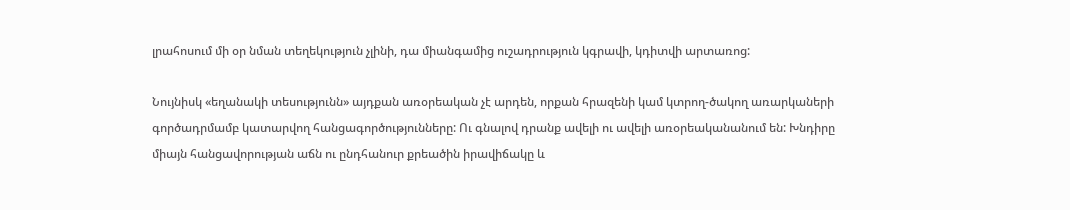լրահոսում մի օր նման տեղեկություն չլինի, դա միանգամից ուշադրություն կգրավի, կդիտվի արտառոց:

Նույնիսկ «եղանակի տեսությունն» այդքան առօրեական չէ արդեն, որքան հրազենի կամ կտրող-ծակող առարկաների գործադրմամբ կատարվող հանցագործությունները: Ու գնալով դրանք ավելի ու ավելի առօրեականանում են: Խնդիրը միայն հանցավորության աճն ու ընդհանուր քրեածին իրավիճակը և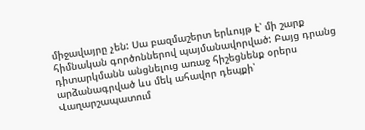միջավայրը չեն: Սա բազմաշերտ երևույթ է՝ մի շարք հիմնական գործոններով պայմանավորված: Բայց դրանց դիտարկմանն անցնելուց առաջ հիշեցնենք օրերս արձանագրված ևս մեկ ահավոր դեպքի՝ Վաղարշապատում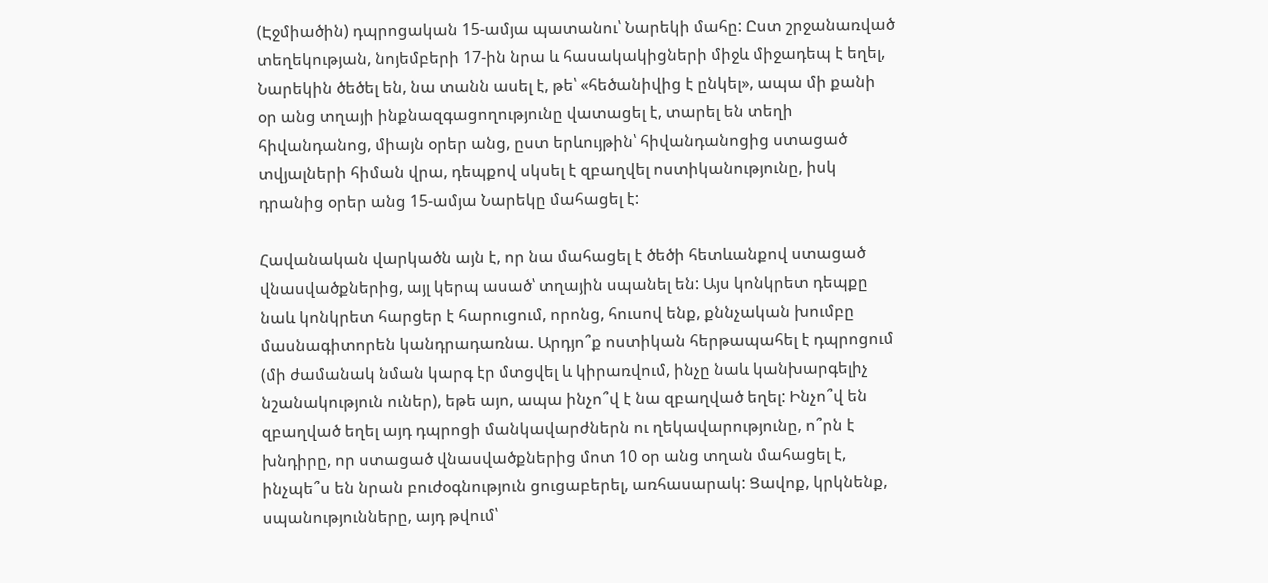(Էջմիածին) դպրոցական 15-ամյա պատանու՝ Նարեկի մահը: Ըստ շրջանառված տեղեկության, նոյեմբերի 17-ին նրա և հասակակիցների միջև միջադեպ է եղել, Նարեկին ծեծել են, նա տանն ասել է, թե՝ «հեծանիվից է ընկել», ապա մի քանի օր անց տղայի ինքնազգացողությունը վատացել է, տարել են տեղի հիվանդանոց, միայն օրեր անց, ըստ երևույթին՝ հիվանդանոցից ստացած տվյալների հիման վրա, դեպքով սկսել է զբաղվել ոստիկանությունը, իսկ դրանից օրեր անց 15-ամյա Նարեկը մահացել է:

Հավանական վարկածն այն է, որ նա մահացել է ծեծի հետևանքով ստացած վնասվածքներից, այլ կերպ ասած՝ տղային սպանել են: Այս կոնկրետ դեպքը նաև կոնկրետ հարցեր է հարուցում, որոնց, հուսով ենք, քննչական խումբը մասնագիտորեն կանդրադառնա. Արդյո՞ք ոստիկան հերթապահել է դպրոցում (մի ժամանակ նման կարգ էր մտցվել և կիրառվում, ինչը նաև կանխարգելիչ նշանակություն ուներ), եթե այո, ապա ինչո՞վ է նա զբաղված եղել: Ինչո՞վ են զբաղված եղել այդ դպրոցի մանկավարժներն ու ղեկավարությունը, ո՞րն է խնդիրը, որ ստացած վնասվածքներից մոտ 10 օր անց տղան մահացել է, ինչպե՞ս են նրան բուժօգնություն ցուցաբերել, առհասարակ: Ցավոք, կրկնենք, սպանությունները, այդ թվում՝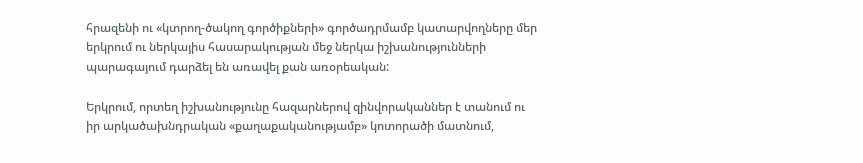հրազենի ու «կտրող-ծակող գործիքների» գործադրմամբ կատարվողները մեր երկրում ու ներկայիս հասարակության մեջ ներկա իշխանությունների պարագայում դարձել են առավել քան առօրեական:

Երկրում, որտեղ իշխանությունը հազարներով զինվորականներ է տանում ու իր արկածախնդրական «քաղաքականությամբ» կոտորածի մատնում,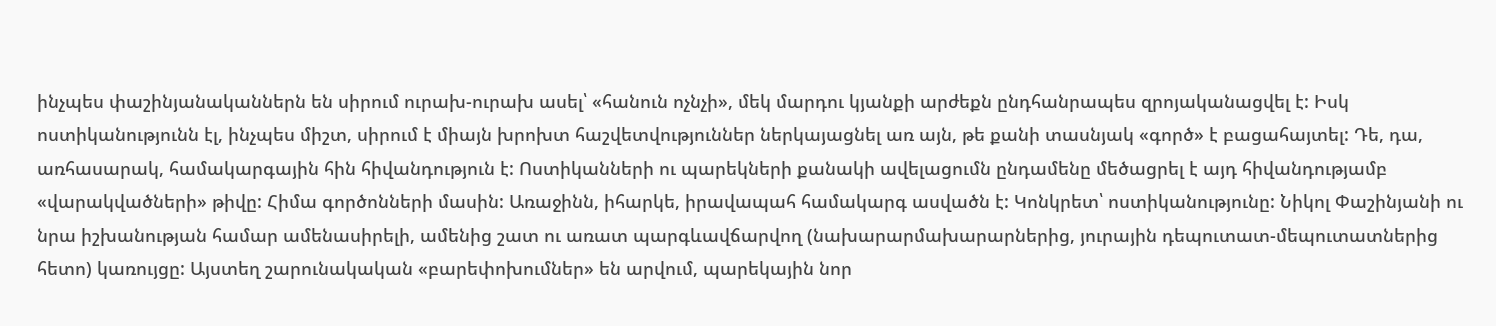ինչպես փաշինյանականներն են սիրում ուրախ-ուրախ ասել՝ «հանուն ոչնչի», մեկ մարդու կյանքի արժեքն ընդհանրապես զրոյականացվել է: Իսկ ոստիկանությունն էլ, ինչպես միշտ, սիրում է միայն խրոխտ հաշվետվություններ ներկայացնել առ այն, թե քանի տասնյակ «գործ» է բացահայտել: Դե, դա, առհասարակ, համակարգային հին հիվանդություն է: Ոստիկանների ու պարեկների քանակի ավելացումն ընդամենը մեծացրել է այդ հիվանդությամբ «վարակվածների» թիվը: Հիմա գործոնների մասին: Առաջինն, իհարկե, իրավապահ համակարգ ասվածն է: Կոնկրետ՝ ոստիկանությունը: Նիկոլ Փաշինյանի ու նրա իշխանության համար ամենասիրելի, ամենից շատ ու առատ պարգևավճարվող (նախարարմախարարներից, յուրային դեպուտատ-մեպուտատներից հետո) կառույցը: Այստեղ շարունակական «բարեփոխումներ» են արվում, պարեկային նոր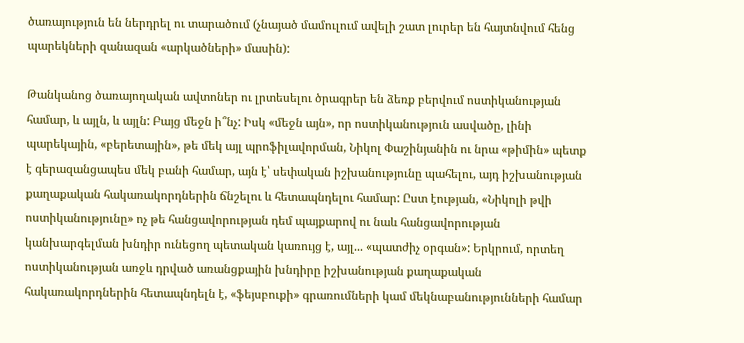ծառայություն են ներդրել ու տարածում (չնայած մամուլում ավելի շատ լուրեր են հայտնվում հենց պարեկների զանազան «արկածների» մասին):

Թանկանոց ծառայողական ավտոներ ու լրտեսելու ծրագրեր են ձեռք բերվում ոստիկանության համար, և այլն, և այլն: Բայց մեջն ի՞նչ: Իսկ «մեջն այն», որ ոստիկանություն ասվածը, լինի պարեկային, «բերետային», թե մեկ այլ պրոֆիլավորման, Նիկոլ Փաշինյանին ու նրա «թիմին» պետք է գերազանցապես մեկ բանի համար, այն է՝ սեփական իշխանությունը պահելու, այդ իշխանության քաղաքական հակառակորդներին ճնշելու և հետապնդելու համար: Ըստ էության, «Նիկոլի թվի ոստիկանությունը» ոչ թե հանցավորության դեմ պայքարով ու նաև հանցավորության կանխարգելման խնդիր ունեցող պետական կառույց է, այլ... «պատժիչ օրգան»: Երկրում, որտեղ ոստիկանության առջև դրված առանցքային խնդիրը իշխանության քաղաքական հակառակորդներին հետապնդելն է, «ֆեյսբուքի» գրառումների կամ մեկնաբանությունների համար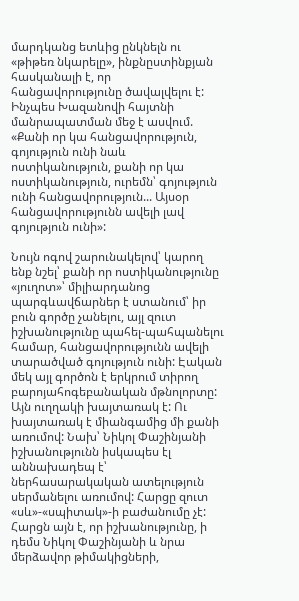մարդկանց ետևից ընկնելն ու «թիթեռ նկարելը», ինքնըստինքյան հասկանալի է, որ հանցավորությունը ծավալվելու է: Ինչպես Խազանովի հայտնի մանրապատման մեջ է ասվում. «Քանի որ կա հանցավորություն, գոյություն ունի նաև ոստիկանություն, քանի որ կա ոստիկանություն, ուրեմն՝ գոյություն ունի հանցավորություն... Այսօր հանցավորությունն ավելի լավ գոյություն ունի»:

Նույն ոգով շարունակելով՝ կարող ենք նշել՝ քանի որ ոստիկանությունը «յուղոտ»՝ միլիարդանոց պարգևավճարներ է ստանում՝ իր բուն գործը չանելու, այլ զուտ իշխանությունը պահել-պահպանելու համար, հանցավորությունն ավելի տարածված գոյություն ունի: Էական մեկ այլ գործոն է երկրում տիրող բարոյահոգեբանական մթնոլորտը: Այն ուղղակի խայտառակ է: Ու խայտառակ է միանգամից մի քանի առումով: Նախ՝ Նիկոլ Փաշինյանի իշխանությունն իսկապես էլ աննախադեպ է՝ ներհասարակական ատելություն սերմանելու առումով: Հարցը զուտ «սև»-«սպիտակ»-ի բաժանումը չէ: Հարցն այն է, որ իշխանությունը, ի դեմս Նիկոլ Փաշինյանի և նրա մերձավոր թիմակիցների,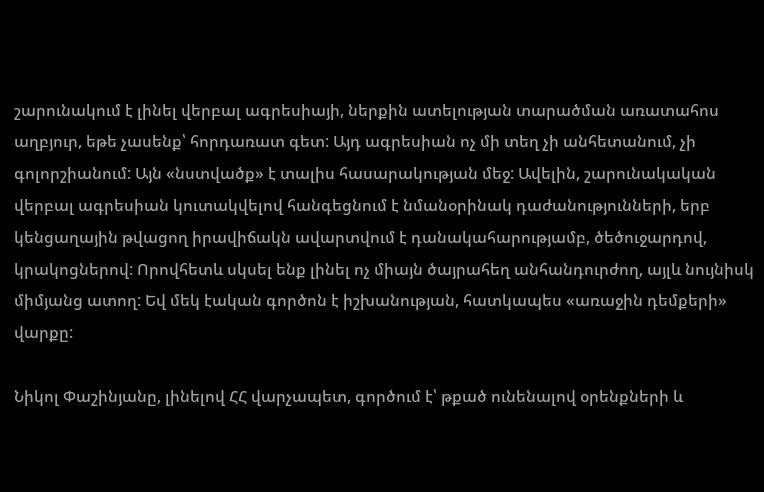շարունակում է լինել վերբալ ագրեսիայի, ներքին ատելության տարածման առատահոս աղբյուր, եթե չասենք՝ հորդառատ գետ: Այդ ագրեսիան ոչ մի տեղ չի անհետանում, չի գոլորշիանում: Այն «նստվածք» է տալիս հասարակության մեջ: Ավելին, շարունակական վերբալ ագրեսիան կուտակվելով հանգեցնում է նմանօրինակ դաժանությունների, երբ կենցաղային թվացող իրավիճակն ավարտվում է դանակահարությամբ, ծեծուջարդով, կրակոցներով: Որովհետև սկսել ենք լինել ոչ միայն ծայրահեղ անհանդուրժող, այլև նույնիսկ միմյանց ատող: Եվ մեկ էական գործոն է իշխանության, հատկապես «առաջին դեմքերի» վարքը:

Նիկոլ Փաշինյանը, լինելով ՀՀ վարչապետ, գործում է՝ թքած ունենալով օրենքների և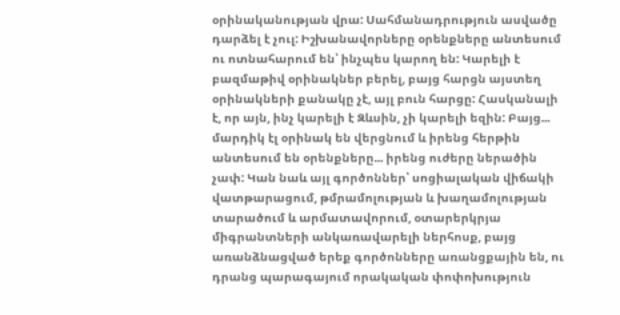օրինականության վրա: Սահմանադրություն ասվածը դարձել է չուլ: Իշխանավորները օրենքները անտեսում ու ոտնահարում են՝ ինչպես կարող են: Կարելի է բազմաթիվ օրինակներ բերել, բայց հարցն այստեղ օրինակների քանակը չէ, այլ բուն հարցը: Հասկանալի է, որ այն, ինչ կարելի է Զևսին, չի կարելի եզին: Բայց... մարդիկ էլ օրինակ են վերցնում և իրենց հերթին անտեսում են օրենքները... իրենց ուժերը ներածին չափ: Կան նաև այլ գործոններ՝ սոցիալական վիճակի վատթարացում, թմրամոլության և խաղամոլության տարածում և արմատավորում, օտարերկրյա միգրանտների անկառավարելի ներհոսք, բայց առանձնացված երեք գործոնները առանցքային են, ու դրանց պարագայում որակական փոփոխություն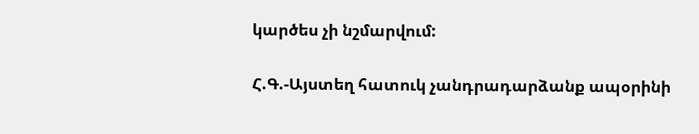կարծես չի նշմարվում:

Հ.Գ.-Այստեղ հատուկ չանդրադարձանք ապօրինի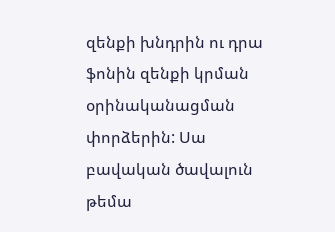զենքի խնդրին ու դրա ֆոնին զենքի կրման օրինականացման փորձերին: Սա բավական ծավալուն թեմա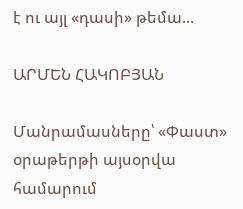է ու այլ «դասի» թեմա...

ԱՐՄԵՆ ՀԱԿՈԲՅԱՆ

Մանրամասները՝ «Փաստ» օրաթերթի այսօրվա համարում